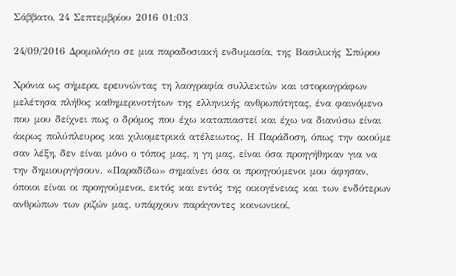Σάββατο, 24 Σεπτεμβρίου 2016 01:03

24/09/2016 Δρομολόγιο σε μια παραδοσιακή ενδυμασία, της Βασιλικής Σπύρου

Χρόνια ως σήμερα, ερευνώντας τη λαογραφία συλλεκτών και ιστοριογράφων μελέτησα πλήθος καθημερινοτήτων της ελληνικής ανθρωπότητας, ένα φαινόμενο που μου δείχνει πως ο δρόμος που έχω καταπιαστεί και έχω να διανύσω είναι άκρως πολύπλευρος και χιλιομετρικά ατέλειωτος. Η Παράδοση, όπως την ακούμε σαν λέξη, δεν είναι μόνο ο τόπος μας, η γη μας, είναι όσα προηγήθηκαν για να την δημιουργήσουν. «Παραδίδω» σημαίνει όσα οι προηγούμενοι μου άφησαν, όποιοι είναι οι προηγούμενοι, εκτός και εντός της οικογένειας και των ενδότερων ανθρώπων των ριζών μας, υπάρχουν παράγοντες κοινωνικοί,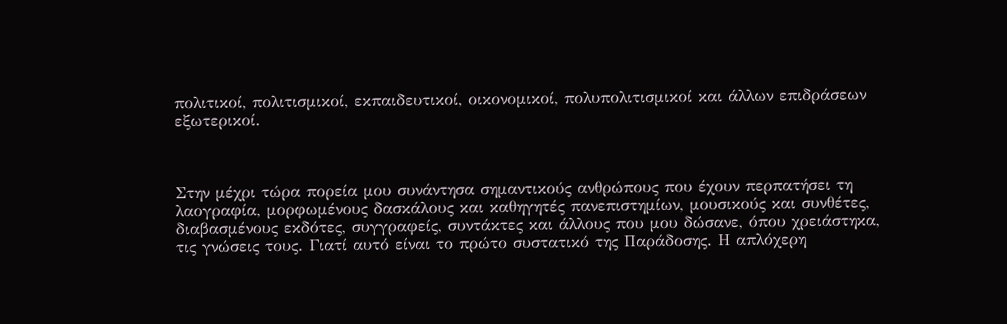πολιτικοί, πολιτισμικοί, εκπαιδευτικοί, οικονομικοί, πολυπολιτισμικοί και άλλων επιδράσεων εξωτερικοί.



Στην μέχρι τώρα πορεία μου συνάντησα σημαντικούς ανθρώπους που έχουν περπατήσει τη λαογραφία, μορφωμένους δασκάλους και καθηγητές πανεπιστημίων, μουσικούς και συνθέτες, διαβασμένους εκδότες, συγγραφείς, συντάκτες και άλλους που μου δώσανε, όπου χρειάστηκα, τις γνώσεις τους. Γιατί αυτό είναι το πρώτο συστατικό της Παράδοσης. Η απλόχερη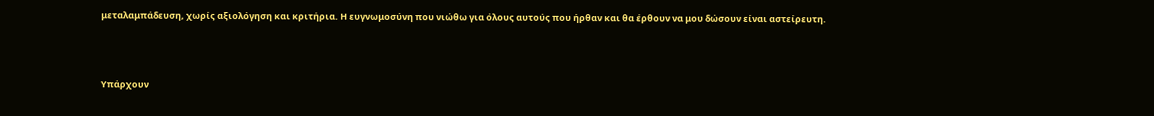μεταλαμπάδευση, χωρίς αξιολόγηση και κριτήρια. Η ευγνωμοσύνη που νιώθω για όλους αυτούς που ήρθαν και θα έρθουν να μου δώσουν είναι αστείρευτη.



Υπάρχουν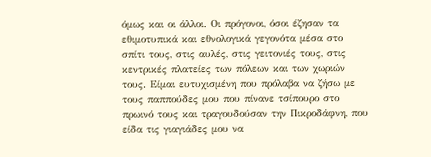όμως και οι άλλοι. Οι πρόγονοι, όσοι έζησαν τα εθιμοτυπικά και εθνολογικά γεγονότα μέσα στο σπίτι τους, στις αυλές, στις γειτονιές τους, στις κεντρικές πλατείες των πόλεων και των χωριών τους. Είμαι ευτυχισμένη που πρόλαβα να ζήσω με τους παππούδες μου που πίνανε τσίπουρο στο πρωινό τους και τραγουδούσαν την Πικροδάφνη, που είδα τις γιαγιάδες μου να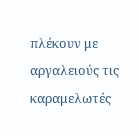πλέκουν με αργαλειούς τις καραμελωτές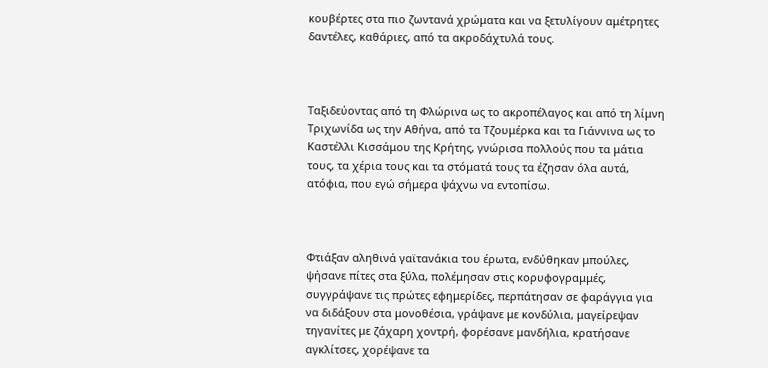κουβέρτες στα πιο ζωντανά χρώματα και να ξετυλίγουν αμέτρητες δαντέλες, καθάριες, από τα ακροδάχτυλά τους.



Ταξιδεύοντας από τη Φλώρινα ως το ακροπέλαγος και από τη λίμνη Τριχωνίδα ως την Αθήνα, από τα Τζουμέρκα και τα Γιάννινα ως το Καστέλλι Κισσάμου της Κρήτης, γνώρισα πολλούς που τα μάτια τους, τα χέρια τους και τα στόματά τους τα έζησαν όλα αυτά, ατόφια, που εγώ σήμερα ψάχνω να εντοπίσω.



Φτιάξαν αληθινά γαϊτανάκια του έρωτα, ενδύθηκαν μπούλες, ψήσανε πίτες στα ξύλα, πολέμησαν στις κορυφογραμμές, συγγράψανε τις πρώτες εφημερίδες, περπάτησαν σε φαράγγια για να διδάξουν στα μονοθέσια, γράψανε με κονδύλια, μαγείρεψαν τηγανίτες με ζάχαρη χοντρή, φορέσανε μανδήλια, κρατήσανε αγκλίτσες, χορέψανε τα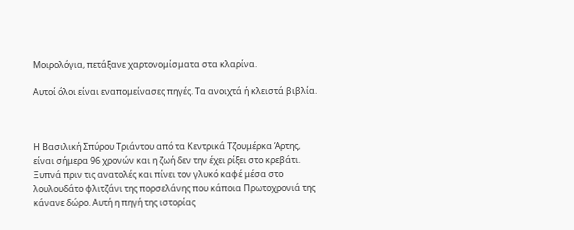Μοιρολόγια, πετάξανε χαρτονομίσματα στα κλαρίνα.

Αυτοί όλοι είναι εναπομείνασες πηγές. Τα ανοιχτά ή κλειστά βιβλία.



Η Βασιλική Σπύρου Τριάντου από τα Κεντρικά Τζουμέρκα Άρτης, είναι σήμερα 96 χρονών και η ζωή δεν την έχει ρίξει στο κρεβάτι. Ξυπνά πριν τις ανατολές και πίνει τον γλυκό καφέ μέσα στο λουλουδάτο φλιτζάνι της πορσελάνης που κάποια Πρωτοχρονιά της κάνανε δώρο. Αυτή η πηγή της ιστορίας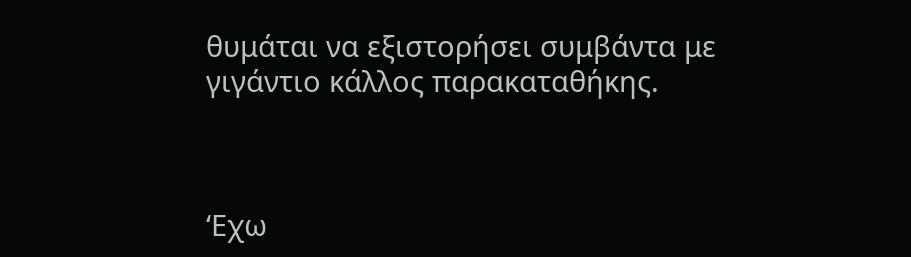θυμάται να εξιστορήσει συμβάντα με γιγάντιο κάλλος παρακαταθήκης.



‘Εχω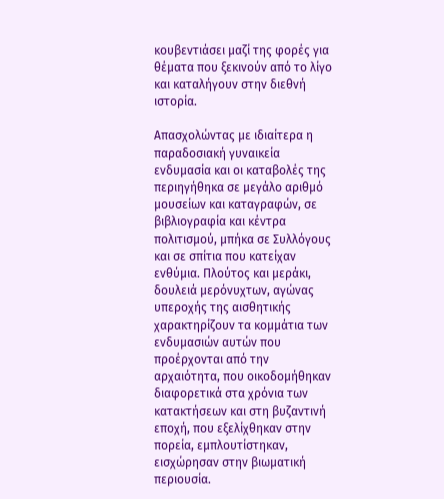κουβεντιάσει μαζί της φορές για θέματα που ξεκινούν από το λίγο και καταλήγουν στην διεθνή ιστορία.

Απασχολώντας με ιδιαίτερα η παραδοσιακή γυναικεία ενδυμασία και οι καταβολές της περιηγήθηκα σε μεγάλο αριθμό μουσείων και καταγραφών, σε βιβλιογραφία και κέντρα πολιτισμού, μπήκα σε Συλλόγους και σε σπίτια που κατείχαν ενθύμια. Πλούτος και μεράκι, δουλειά μερόνυχτων, αγώνας υπεροχής της αισθητικής  χαρακτηρίζουν τα κομμάτια των ενδυμασιών αυτών που προέρχονται από την αρχαιότητα, που οικοδομήθηκαν διαφορετικά στα χρόνια των κατακτήσεων και στη βυζαντινή εποχή, που εξελίχθηκαν στην πορεία, εμπλουτίστηκαν, εισχώρησαν στην βιωματική περιουσία.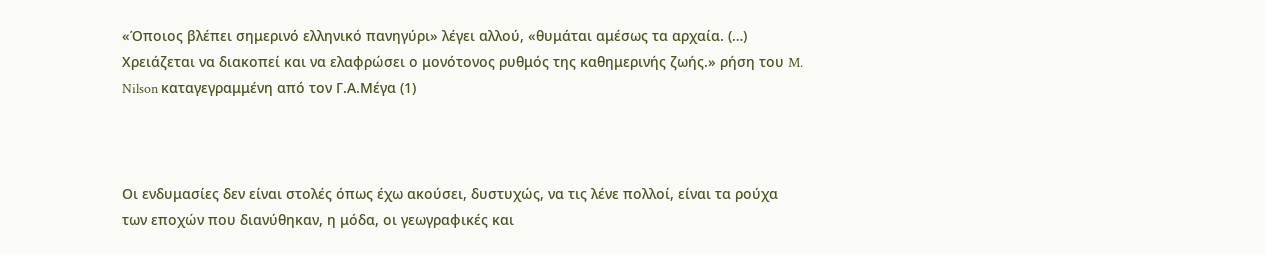«Όποιος βλέπει σημερινό ελληνικό πανηγύρι» λέγει αλλού, «θυμάται αμέσως τα αρχαία. (…) Χρειάζεται να διακοπεί και να ελαφρώσει ο μονότονος ρυθμός της καθημερινής ζωής.» ρήση του M. Nilson καταγεγραμμένη από τον Γ.Α.Μέγα (1)



Οι ενδυμασίες δεν είναι στολές όπως έχω ακούσει, δυστυχώς, να τις λένε πολλοί, είναι τα ρούχα των εποχών που διανύθηκαν, η μόδα, οι γεωγραφικές και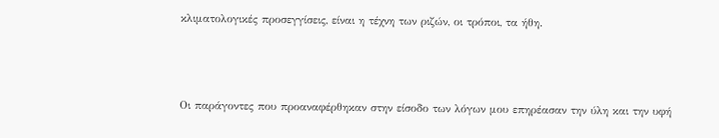κλιματολογικές προσεγγίσεις, είναι η τέχνη των ριζών, οι τρόποι, τα ήθη.



Οι παράγοντες που προαναφέρθηκαν στην είσοδο των λόγων μου επηρέασαν την ύλη και την υφή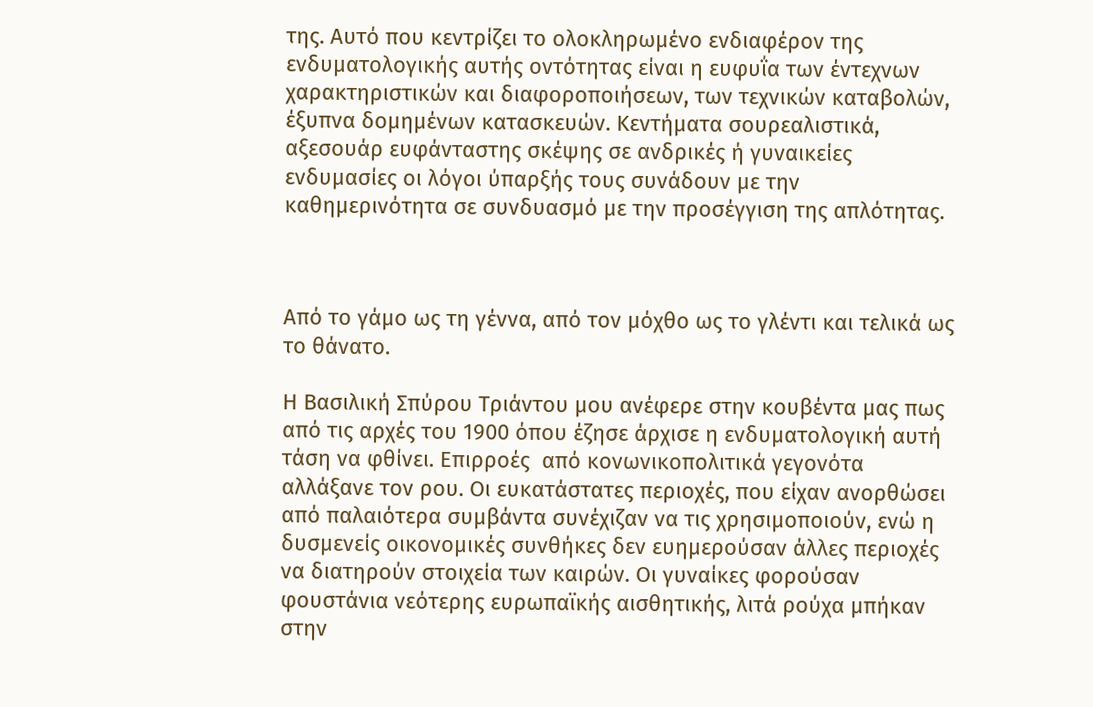της. Αυτό που κεντρίζει το ολοκληρωμένο ενδιαφέρον της ενδυματολογικής αυτής οντότητας είναι η ευφυΐα των έντεχνων χαρακτηριστικών και διαφοροποιήσεων, των τεχνικών καταβολών, έξυπνα δομημένων κατασκευών. Κεντήματα σουρεαλιστικά, αξεσουάρ ευφάνταστης σκέψης σε ανδρικές ή γυναικείες ενδυμασίες οι λόγοι ύπαρξής τους συνάδουν με την καθημερινότητα σε συνδυασμό με την προσέγγιση της απλότητας.



Από το γάμο ως τη γέννα, από τον μόχθο ως το γλέντι και τελικά ως το θάνατο.

Η Βασιλική Σπύρου Τριάντου μου ανέφερε στην κουβέντα μας πως από τις αρχές του 1900 όπου έζησε άρχισε η ενδυματολογική αυτή τάση να φθίνει. Επιρροές  από κονωνικοπολιτικά γεγονότα αλλάξανε τον ρου. Οι ευκατάστατες περιοχές, που είχαν ανορθώσει από παλαιότερα συμβάντα συνέχιζαν να τις χρησιμοποιούν, ενώ η δυσμενείς οικονομικές συνθήκες δεν ευημερούσαν άλλες περιοχές να διατηρούν στοιχεία των καιρών. Οι γυναίκες φορούσαν φουστάνια νεότερης ευρωπαϊκής αισθητικής, λιτά ρούχα μπήκαν στην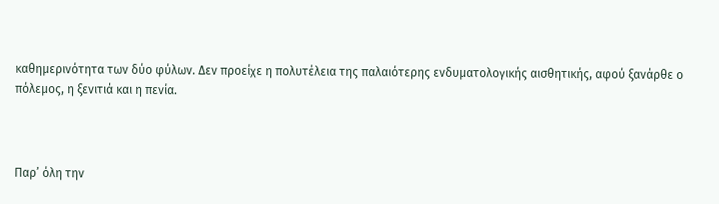καθημερινότητα των δύο φύλων. Δεν προείχε η πολυτέλεια της παλαιότερης ενδυματολογικής αισθητικής, αφού ξανάρθε ο πόλεμος, η ξενιτιά και η πενία.



Παρ’ όλη την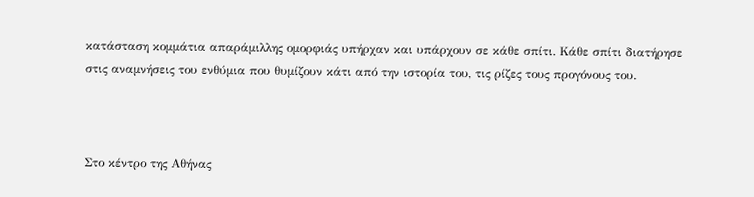κατάσταση κομμάτια απαράμιλλης ομορφιάς υπήρχαν και υπάρχουν σε κάθε σπίτι. Κάθε σπίτι διατήρησε στις αναμνήσεις του ενθύμια που θυμίζουν κάτι από την ιστορία του, τις ρίζες τους προγόνους του.



Στο κέντρο της Αθήνας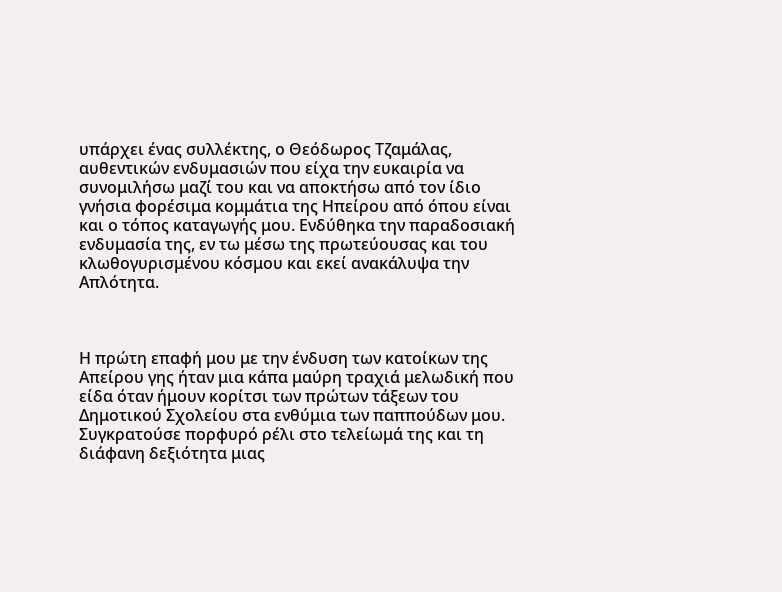υπάρχει ένας συλλέκτης, ο Θεόδωρος Τζαμάλας, αυθεντικών ενδυμασιών που είχα την ευκαιρία να συνομιλήσω μαζί του και να αποκτήσω από τον ίδιο γνήσια φορέσιμα κομμάτια της Ηπείρου από όπου είναι και ο τόπος καταγωγής μου. Ενδύθηκα την παραδοσιακή ενδυμασία της, εν τω μέσω της πρωτεύουσας και του κλωθογυρισμένου κόσμου και εκεί ανακάλυψα την Απλότητα.



Η πρώτη επαφή μου με την ένδυση των κατοίκων της Απείρου γης ήταν μια κάπα μαύρη τραχιά μελωδική που είδα όταν ήμουν κορίτσι των πρώτων τάξεων του Δημοτικού Σχολείου στα ενθύμια των παππούδων μου.  Συγκρατούσε πορφυρό ρέλι στο τελείωμά της και τη διάφανη δεξιότητα μιας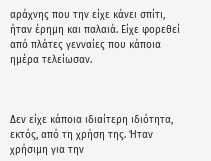αράχνης που την είχε κάνει σπίτι, ήταν έρημη και παλαιά. Είχε φορεθεί από πλάτες γενναίες που κάποια ημέρα τελείωσαν.



Δεν είχε κάποια ιδιαίτερη ιδιότητα, εκτός, από τη χρήση της. Ήταν χρήσιμη για την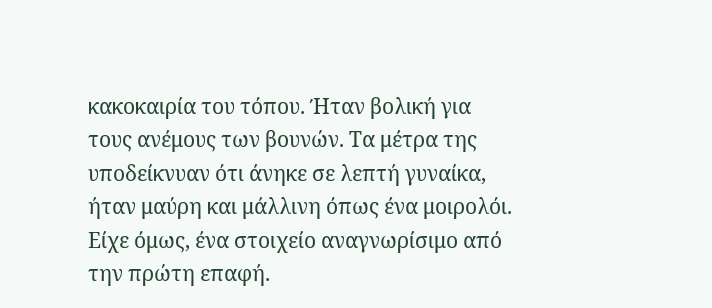κακοκαιρία του τόπου. Ήταν βολική για τους ανέμους των βουνών. Τα μέτρα της υποδείκνυαν ότι άνηκε σε λεπτή γυναίκα, ήταν μαύρη και μάλλινη όπως ένα μοιρολόι. Είχε όμως, ένα στοιχείο αναγνωρίσιμο από την πρώτη επαφή.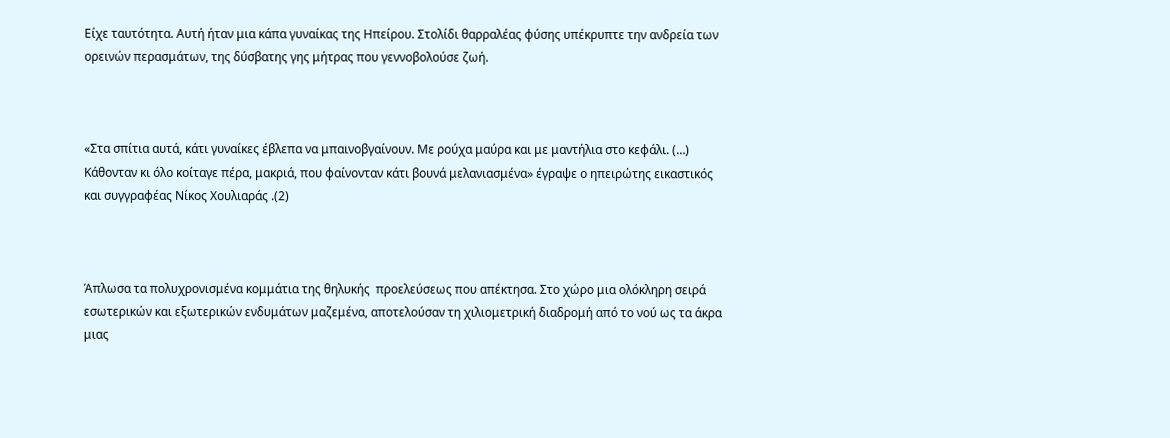Είχε ταυτότητα. Αυτή ήταν μια κάπα γυναίκας της Ηπείρου. Στολίδι θαρραλέας φύσης υπέκρυπτε την ανδρεία των ορεινών περασμάτων, της δύσβατης γης μήτρας που γεννοβολούσε ζωή.



«Στα σπίτια αυτά, κάτι γυναίκες έβλεπα να μπαινοβγαίνουν. Με ρούχα μαύρα και με μαντήλια στο κεφάλι. (…) Κάθονταν κι όλο κοίταγε πέρα, μακριά, που φαίνονταν κάτι βουνά μελανιασμένα» έγραψε ο ηπειρώτης εικαστικός και συγγραφέας Νίκος Χουλιαράς .(2)



Άπλωσα τα πολυχρονισμένα κομμάτια της θηλυκής  προελεύσεως που απέκτησα. Στο χώρο μια ολόκληρη σειρά εσωτερικών και εξωτερικών ενδυμάτων μαζεμένα, αποτελούσαν τη χιλιομετρική διαδρομή από το νού ως τα άκρα μιας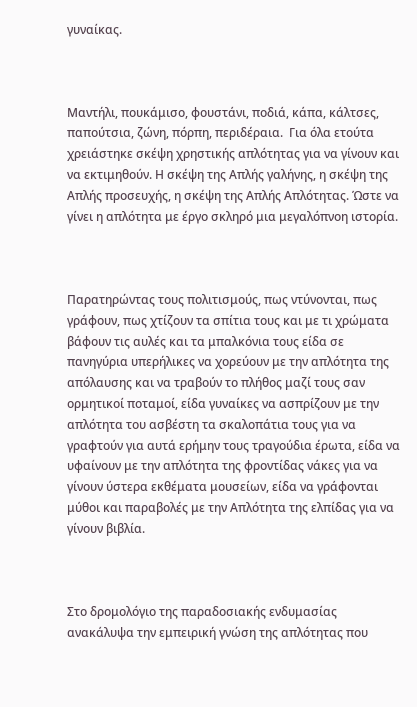γυναίκας.



Μαντήλι, πουκάμισο, φουστάνι, ποδιά, κάπα, κάλτσες, παπούτσια, ζώνη, πόρπη, περιδέραια.  Για όλα ετούτα χρειάστηκε σκέψη χρηστικής απλότητας για να γίνουν και να εκτιμηθούν. Η σκέψη της Απλής γαλήνης, η σκέψη της Απλής προσευχής, η σκέψη της Απλής Απλότητας. Ώστε να γίνει η απλότητα με έργο σκληρό μια μεγαλόπνοη ιστορία.



Παρατηρώντας τους πολιτισμούς, πως ντύνονται, πως γράφουν, πως χτίζουν τα σπίτια τους και με τι χρώματα βάφουν τις αυλές και τα μπαλκόνια τους είδα σε πανηγύρια υπερήλικες να χορεύουν με την απλότητα της απόλαυσης και να τραβούν το πλήθος μαζί τους σαν ορμητικοί ποταμοί, είδα γυναίκες να ασπρίζουν με την απλότητα του ασβέστη τα σκαλοπάτια τους για να γραφτούν για αυτά ερήμην τους τραγούδια έρωτα, είδα να υφαίνουν με την απλότητα της φροντίδας νάκες για να γίνουν ύστερα εκθέματα μουσείων, είδα να γράφονται μύθοι και παραβολές με την Απλότητα της ελπίδας για να γίνουν βιβλία.



Στο δρομολόγιο της παραδοσιακής ενδυμασίας ανακάλυψα την εμπειρική γνώση της απλότητας που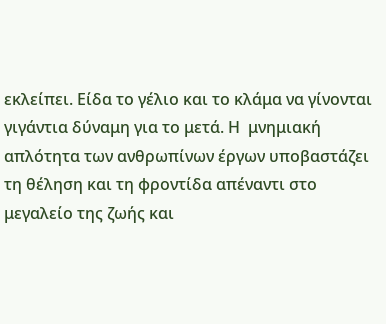εκλείπει. Είδα το γέλιο και το κλάμα να γίνονται γιγάντια δύναμη για το μετά. Η  μνημιακή απλότητα των ανθρωπίνων έργων υποβαστάζει τη θέληση και τη φροντίδα απέναντι στο μεγαλείο της ζωής και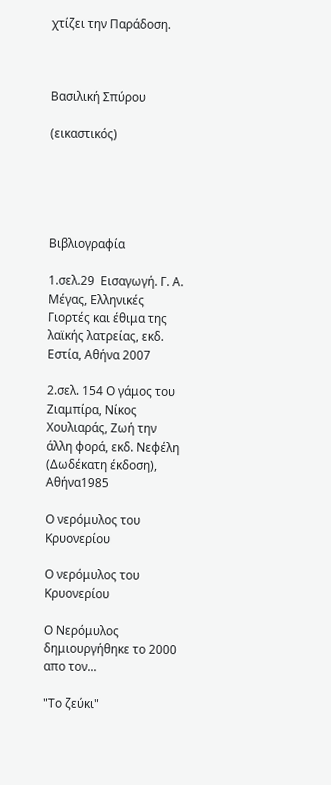χτίζει την Παράδοση.



Βασιλική Σπύρου

(εικαστικός)





Βιβλιογραφία

1.σελ.29  Εισαγωγή. Γ. Α. Μέγας, Ελληνικές Γιορτές και έθιμα της λαϊκής λατρείας, εκδ. Εστία, Αθήνα 2007

2.σελ. 154 Ο γάμος του Ζιαμπίρα, Νίκος Χουλιαράς, Ζωή την άλλη φορά, εκδ. Νεφέλη (Δωδέκατη έκδοση), Αθήνα1985

Ο νερόμυλος του Κρυονερίου

Ο νερόμυλος του Κρυονερίου

Ο Νερόμυλος δημιουργήθηκε το 2000 απο τον...

"Το ζεύκι"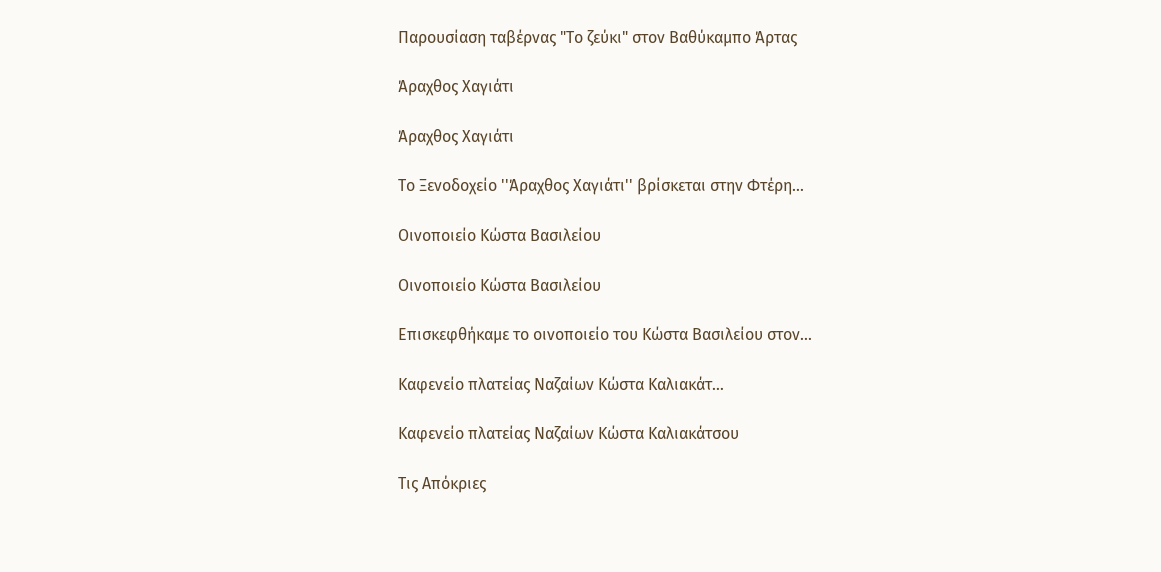Παρουσίαση ταβέρνας "Το ζεύκι" στον Βαθύκαμπο Άρτας

Άραχθος Χαγιάτι

Άραχθος Χαγιάτι

Το Ξενοδοχείο ''Άραχθος Χαγιάτι'' βρίσκεται στην Φτέρη...

Οινοποιείο Κώστα Βασιλείου

Οινοποιείο Κώστα Βασιλείου

Επισκεφθήκαμε το οινοποιείο του Κώστα Βασιλείου στον...

Καφενείο πλατείας Ναζαίων Κώστα Καλιακάτ…

Καφενείο πλατείας Ναζαίων Κώστα Καλιακάτσου

Τις Απόκριες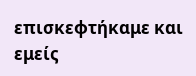επισκεφτήκαμε και εμείς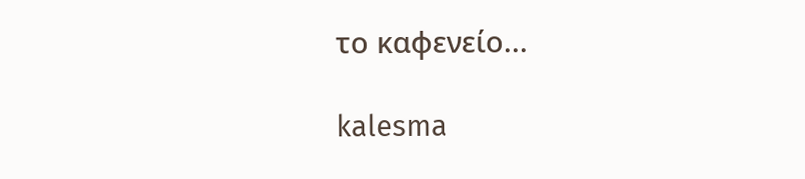το καφενείο...

kalesma